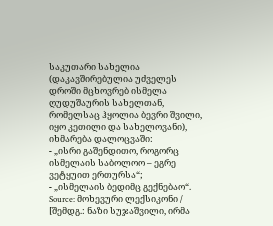საკუთარი სახელია (დაკავშირებულია უძველეს დროში მცხოვრებ ისმელა ღუდუშაურის სახელთან, რომელსაც ჰყოლია ბევრი შვილი, იყო კეთილი და სახელოვანი), იხმარება დალოცვაში:
- „ისრი გაშენდითო, როგორც ისმელაის საბოლოო – ეგრე ვეტყუით ერთურსა“;
- „ისმელაის ბედიმც გექნებაო“.
Source: მოხევური ლექსიკონი / [შემდგ.: ნაზი სუჯაშვილი, ირმა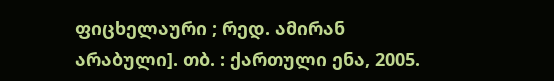ფიცხელაური ; რედ. ამირან არაბული]. თბ. : ქართული ენა, 2005.